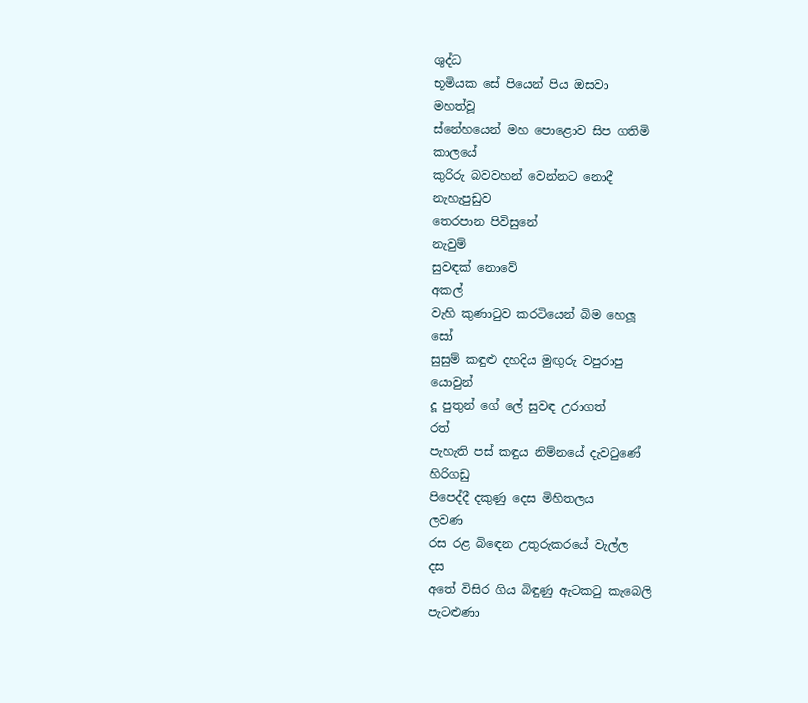ශුද්ධ
භූමියක සේ පියෙන් පිය ඔසවා
මහත්වූ
ස්නේහයෙන් මහ පොළොව සිප ගතිමි
කාලයේ
කුරිරු බවවහන් වෙන්නට නොදී
නැහැපුඩුව
තෙරපාන පිවිසුනේ
නැවුම්
සුවඳක් නොවේ
අකල්
වැහි කුණාටුව කරටියෙන් බිම හෙලූ
සෝ
සුසුම් කඳුළු දහදිය මුඟුරු වපුරාපු
යොවුන්
දූ පුතුන් ගේ ලේ සුවඳ උරාගත්
රත්
පැහැති පස් කඳුය නිම්නයේ දැවටුණේ
හිරිගඩු
පිපෙද්දී දකුණු දෙස මිහිතලය
ලවණ
රස රළ බිඳෙන උතුරුකරයේ වැල්ල
දස
අතේ විසිර ගිය බිඳුණු ඇටකටු කැබෙලි
පැටළුණා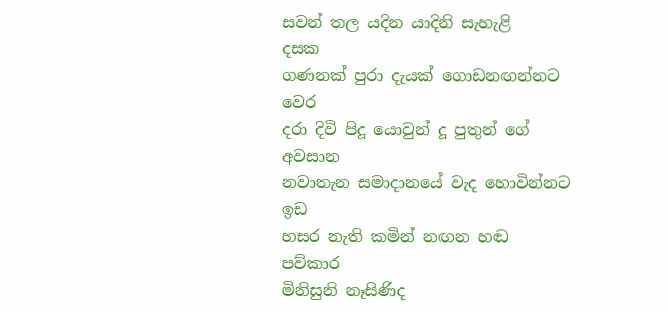සවන් තල යදින යාදිනි සැහැළි
දසක
ගණනක් පුරා දැයක් ගොඩනඟන්නට
වෙර
දරා දිවි පිදූ යොවුන් දූ පුතුන් ගේ
අවසාන
නවාතැන සමාදානයේ වැද හොවින්නට
ඉඩ
හසර නැති කමින් නඟන හඬ
පව්කාර
මිනිසුනි නෑසිණිද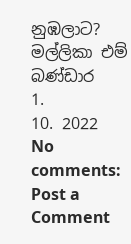නුඹලාට?
මල්ලිකා එම් බණ්ඩාර
1.
10. 2022
No comments:
Post a Comment